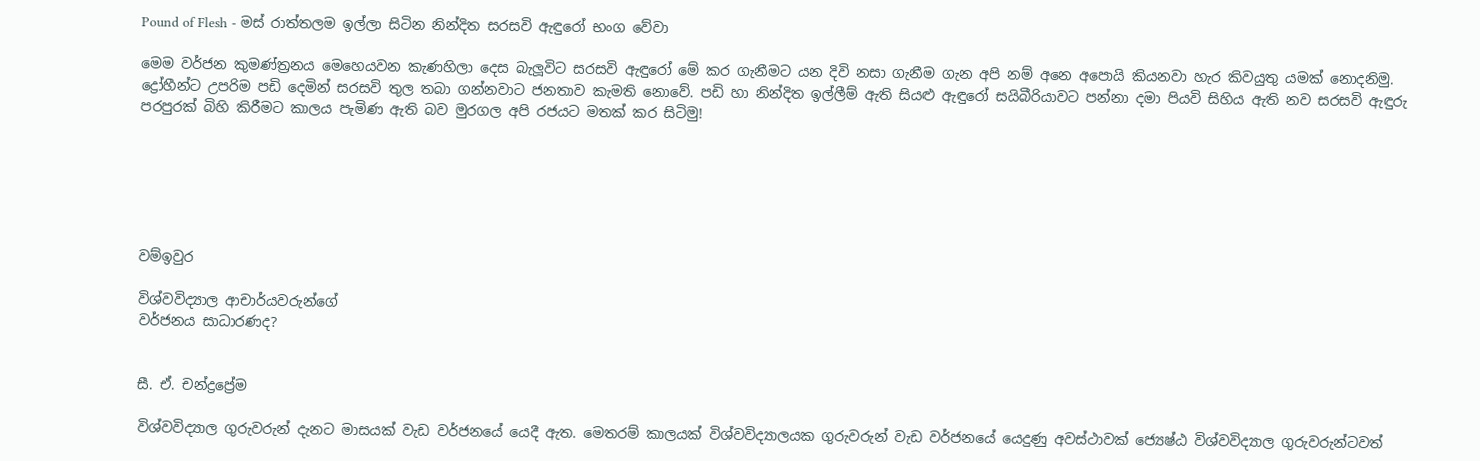Pound of Flesh - මස් රාත්තලම ඉල්ලා සිටින නින්දිත සරසවි ඇඳුරෝ භංග වේවා

මෙම වර්ජන කුමණ්ත්‍රනය මෙහෙයවන කැණහිලා දෙස බැලූවිට සරසවි ඇඳුරෝ මේ කර ගැනීමට යන දිවි නසා ගැනීම ගැන අපි නම් අනෙ අපොයි කියනවා හැර කිවයුතු යමක් නොදනිමු. ද්‍රෝහීන්ට උපරිම පඩි දෙමින් සරසවි තුල තබා ගන්නවාට ජනතාව කැමති නොවේ. පඩි හා නින්දිත ඉල්ලීම් ඇති සියළු ඇඳුරෝ සයිබීරියාවට පන්නා දමා පියවි සිහිය ඇති නව සරසවි ඇඳුරු පරපුරක් බිහි කිරීමට කාලය පැමිණ ඇති බව මුරගල අපි රජයට මතක් කර සිටිමු!






වම්ඉවුර

විශ්වවිද්‍යාල ආචාර්යවරුන්ගේ
වර්ජනය සාධාරණද?


සී. ඒ. චන්ද්‍රප්‍රේම

විශ්වවිද්‍යාල ගුරුවරුන් දැනට මාසයක්‌ වැඩ වර්ජනයේ යෙදී ඇත. මෙතරම් කාලයක්‌ විශ්වවිද්‍යාලයක ගුරුවරුන් වැඩ වර්ජනයේ යෙදුණු අවස්‌ථාවක්‌ ජ්‍යෙෂ්ඨ විශ්වවිද්‍යාල ගුරුවරුන්ටවත්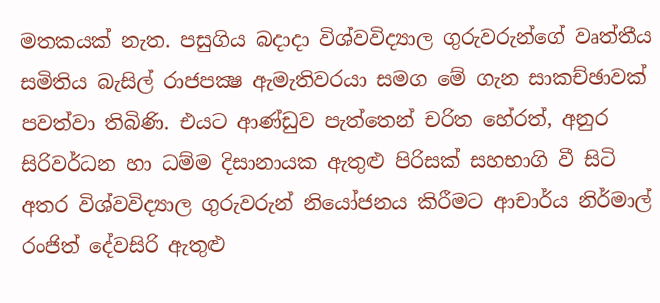මතකයක්‌ නැත. පසුගිය බදාදා විශ්වවිද්‍යාල ගුරුවරුන්ගේ වෘත්තීය සමිතිය බැසිල් රාජපක්‍ෂ ඇමැතිවරයා සමග මේ ගැන සාකච්ඡාවක්‌ පවත්වා තිබිණි. එයට ආණ්‌ඩුව පැත්තෙන් චරිත හේරත්, අනුර සිරිවර්ධන හා ධම්ම දිසානායක ඇතුළු පිරිසක්‌ සහභාගි වී සිටි අතර විශ්වවිද්‍යාල ගුරුවරුන් නියෝජනය කිරීමට ආචාර්ය නිර්මාල් රංජිත් දේවසිරි ඇතුළු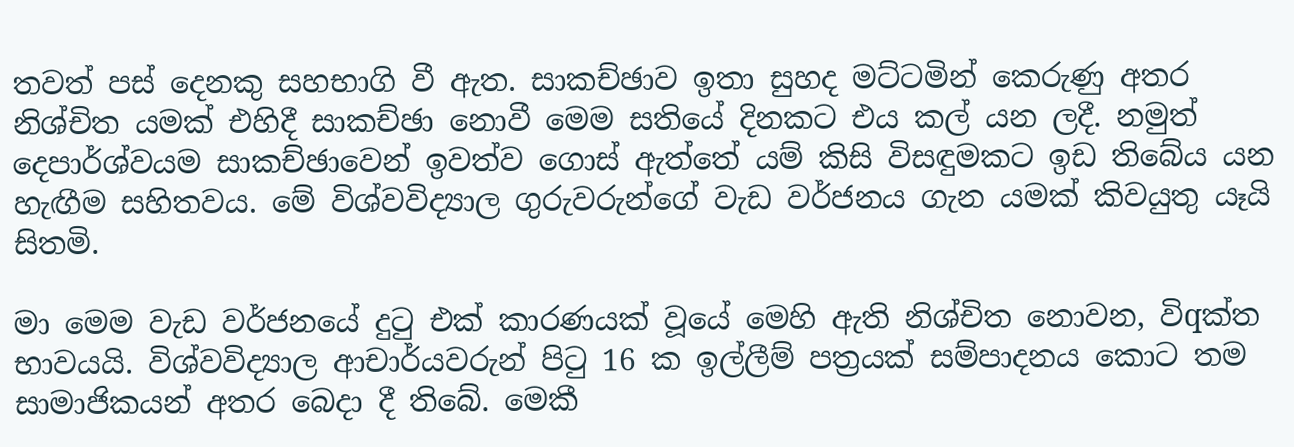තවත් පස්‌ දෙනකු සහභාගි වී ඇත. සාකච්ඡාව ඉතා සුහද මට්‌ටමින් කෙරුණු අතර නිශ්චිත යමක්‌ එහිදී සාකච්ඡා නොවී මෙම සතියේ දිනකට එය කල් යන ලදී. නමුත් දෙපාර්ශ්වයම සාකච්ඡාවෙන් ඉවත්ව ගොස්‌ ඇත්තේ යම් කිසි විසඳුමකට ඉඩ තිබේය යන හැඟීම සහිතවය. මේ විශ්වවිද්‍යාල ගුරුවරුන්ගේ වැඩ වර්ජනය ගැන යමක්‌ කිවයුතු යෑයි සිතමි.

මා මෙම වැඩ වර්ජනයේ දුටු එක්‌ කාරණයක්‌ වූයේ මෙහි ඇති නිශ්චිත නොවන, විqක්‌ත භාවයයි. විශ්වවිද්‍යාල ආචාර්යවරුන් පිටු 16 ක ඉල්ලීම් පත්‍රයක්‌ සම්පාදනය කොට තම සාමාජිකයන් අතර බෙදා දී තිබේ. මෙකී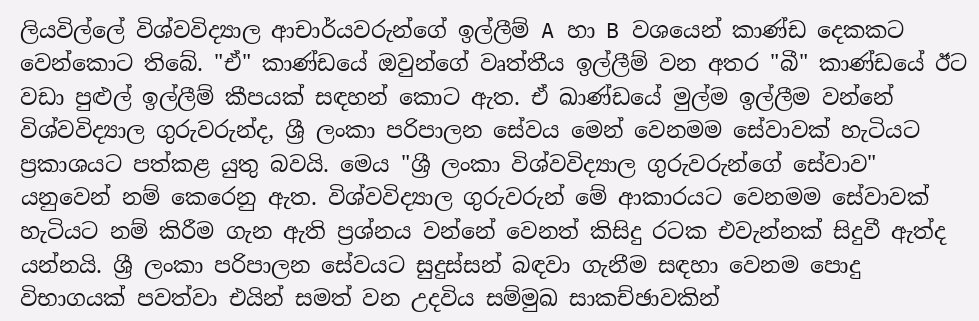ලියවිල්ලේ විශ්වවිද්‍යාල ආචාර්යවරුන්ගේ ඉල්ලීම් A හා B වශයෙන් කාණ්‌ඩ දෙකකට වෙන්කොට තිබේ. "ඒ" කාණ්‌ඩයේ ඔවුන්ගේ වෘත්තීය ඉල්ලීම් වන අතර "බී" කාණ්‌ඩයේ ඊට වඩා පුළුල් ඉල්ලීම් කීපයක්‌ සඳහන් කොට ඇත. ඒ ඛාණ්‌ඩයේ මුල්ම ඉල්ලීම වන්නේ විශ්වවිද්‍යාල ගුරුවරුන්ද, ශ්‍රී ලංකා පරිපාලන සේවය මෙන් වෙනමම සේවාවක්‌ හැටියට ප්‍රකාශයට පත්කළ යුතු බවයි. මෙය "ශ්‍රී ලංකා විශ්වවිද්‍යාල ගුරුවරුන්ගේ සේවාව" යනුවෙන් නම් කෙරෙනු ඇත. විශ්වවිද්‍යාල ගුරුවරුන් මේ ආකාරයට වෙනමම සේවාවක්‌ හැටියට නම් කිරීම ගැන ඇති ප්‍රශ්නය වන්නේ වෙනත් කිසිදු රටක එවැන්නක්‌ සිදුවී ඇත්ද යන්නයි. ශ්‍රී ලංකා පරිපාලන සේවයට සුදුස්‌සන් බඳවා ගැනීම සඳහා වෙනම පොදු විභාගයක්‌ පවත්වා එයින් සමත් වන උදවිය සම්මුඛ සාකච්ඡාවකින්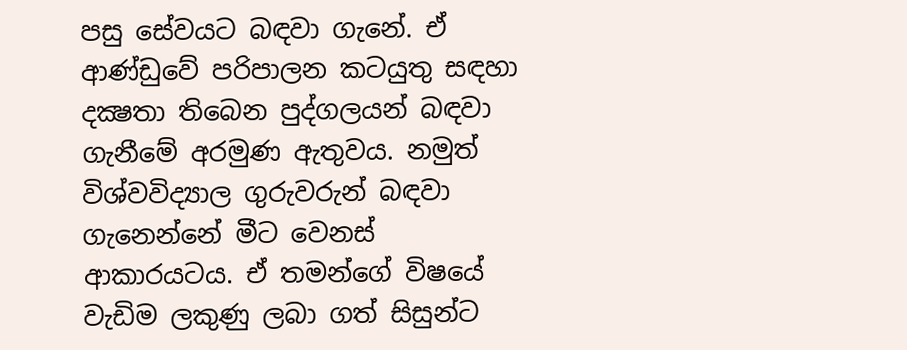පසු සේවයට බඳවා ගැනේ. ඒ ආණ්‌ඩුවේ පරිපාලන කටයුතු සඳහා දක්‍ෂතා තිබෙන පුද්ගලයන් බඳවා ගැනීමේ අරමුණ ඇතුවය. නමුත් විශ්වවිද්‍යාල ගුරුවරුන් බඳවා ගැනෙන්නේ මීට වෙනස්‌ ආකාරයටය. ඒ තමන්ගේ විෂයේ වැඩිම ලකුණු ලබා ගත් සිසුන්ට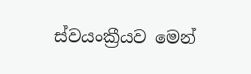ස්‌වයංක්‍රීයව මෙන්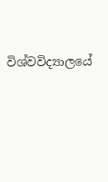විශ්වවිද්‍යාලයේ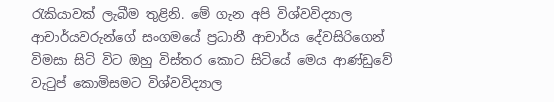රැකියාවක්‌ ලැබීම තුළිනි. මේ ගැන අපි විශ්වවිද්‍යාල ආචාර්යවරුන්ගේ සංගමයේ ප්‍රධානී ආචාර්ය දේවසිරිගෙන් විමසා සිටි විට ඔහු විස්‌තර කොට සිටියේ මෙය ආණ්‌ඩුවේ වැටුප් කොමිසමට විශ්වවිද්‍යාල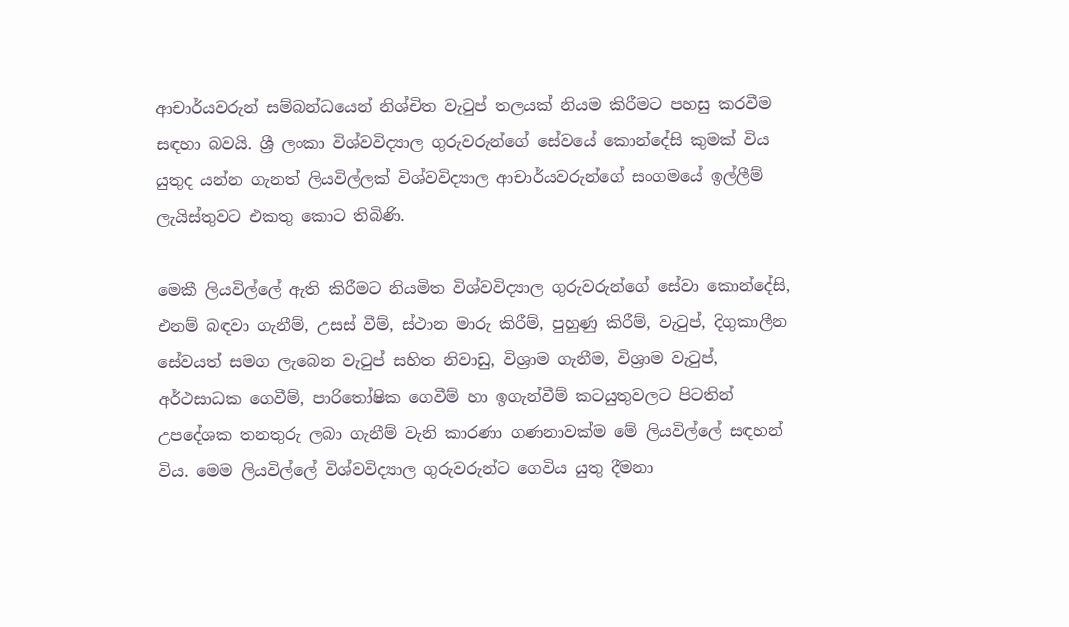ආචාර්යවරුන් සම්බන්ධයෙන් නිශ්චිත වැටුප් තලයක්‌ නියම කිරීමට පහසු කරවීම සඳහා බවයි. ශ්‍රී ලංකා විශ්වවිද්‍යාල ගුරුවරුන්ගේ සේවයේ කොන්දේසි කුමක්‌ විය යුතුද යන්න ගැනත් ලියවිල්ලක්‌ විශ්වවිද්‍යාල ආචාර්යවරුන්ගේ සංගමයේ ඉල්ලීම් ලැයිස්‌තුවට එකතු කොට තිබිණි.

මෙකී ලියවිල්ලේ ඇති කිරීමට නියමිත විශ්වවිද්‍යාල ගුරුවරුන්ගේ සේවා කොන්දේසි, එනම් බඳවා ගැනීම්, උසස්‌ වීම්, ස්‌ථාන මාරු කිරීම්, පුහුණු කිරීම්, වැටුප්, දිගුකාලීන සේවයත් සමග ලැබෙන වැටුප් සහිත නිවාඩු, විශ්‍රාම ගැනීම, විශ්‍රාම වැටුප්, අර්ථසාධක ගෙවීම්, පාරිතෝෂික ගෙවීම් හා ඉගැන්වීම් කටයුතුවලට පිටතින් උපදේශක තනතුරු ලබා ගැනීම් වැනි කාරණා ගණනාවක්‌ම මේ ලියවිල්ලේ සඳහන් විය. මෙම ලියවිල්ලේ විශ්වවිද්‍යාල ගුරුවරුන්ට ගෙවිය යුතු දීමනා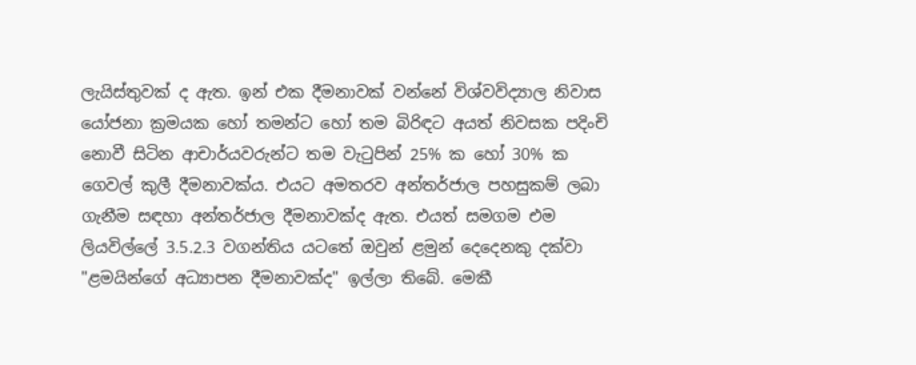ලැයිස්‌තුවක්‌ ද ඇත. ඉන් එක දීමනාවක්‌ වන්නේ විශ්වවිද්‍යාල නිවාස යෝජනා ක්‍රමයක හෝ තමන්ට හෝ තම බිරිඳට අයත් නිවසක පදිංචි නොවී සිටින ආචාර්යවරුන්ට තම වැටුපින් 25% ක හෝ 30% ක ගෙවල් කුලී දීමනාවක්‌ය. එයට අමතරව අන්තර්ජාල පහසුකම් ලබා ගැනීම සඳහා අන්තර්ජාල දීමනාවක්‌ද ඇත. එයත් සමගම එම ලියවිල්ලේ 3.5.2.3 වගන්තිය යටතේ ඔවුන් ළමුන් දෙදෙනකු දක්‌වා "ළමයින්ගේ අධ්‍යාපන දීමනාවක්‌ද" ඉල්ලා තිබේ. මෙකී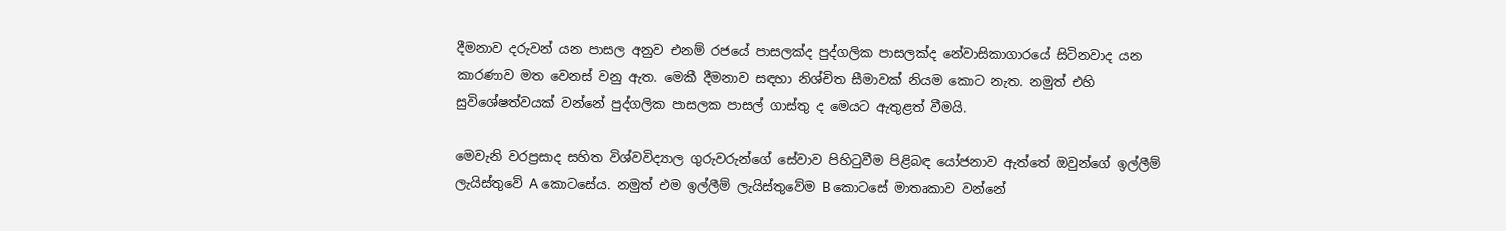දීමනාව දරුවන් යන පාසල අනුව එනම් රජයේ පාසලක්‌ද පුද්ගලික පාසලක්‌ද නේවාසිකාගාරයේ සිටිනවාද යන කාරණාව මත වෙනස්‌ වනු ඇත. මෙකී දීමනාව සඳහා නිශ්චිත සීමාවක්‌ නියම කොට නැත. නමුත් එහි සුවිශේෂත්වයක්‌ වන්නේ පුද්ගලික පාසලක පාසල් ගාස්‌තු ද මෙයට ඇතුළත් වීමයි.

මෙවැනි වරප්‍රසාද සහිත විශ්වවිද්‍යාල ගුරුවරුන්ගේ සේවාව පිහිටුවීම පිළිබඳ යෝජනාව ඇත්තේ ඔවුන්ගේ ඉල්ලීම් ලැයිස්‌තුවේ A කොටසේය. නමුත් එම ඉල්ලීම් ලැයිස්‌තුවේම B කොටසේ මාතෘකාව වන්නේ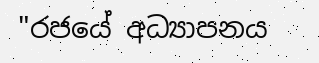"රජයේ අධ්‍යාපනය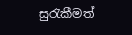සුරැකීමත්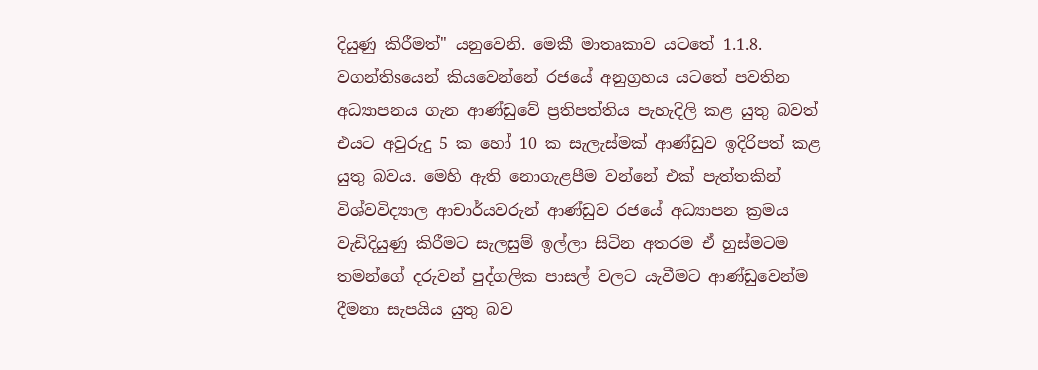දියුණු කිරීමත්" යනුවෙනි. මෙකී මාතෘකාව යටතේ 1.1.8. වගන්තිsයෙන් කියවෙන්නේ රජයේ අනුග්‍රහය යටතේ පවතින අධ්‍යාපනය ගැන ආණ්‌ඩුවේ ප්‍රතිපත්තිය පැහැදිලි කළ යුතු බවත් එයට අවුරුදු 5 ක හෝ 10 ක සැලැස්‌මක්‌ ආණ්‌ඩුව ඉදිරිපත් කළ යුතු බවය. මෙහි ඇති නොගැළපීම වන්නේ එක්‌ පැත්තකින් විශ්වවිද්‍යාල ආචාර්යවරුන් ආණ්‌ඩුව රජයේ අධ්‍යාපන ක්‍රමය වැඩිදියුණු කිරීමට සැලසුම් ඉල්ලා සිටින අතරම ඒ හුස්‌මටම තමන්ගේ දරුවන් පුද්ගලික පාසල් වලට යැවීමට ආණ්‌ඩුවෙන්ම දීමනා සැපයිය යුතු බව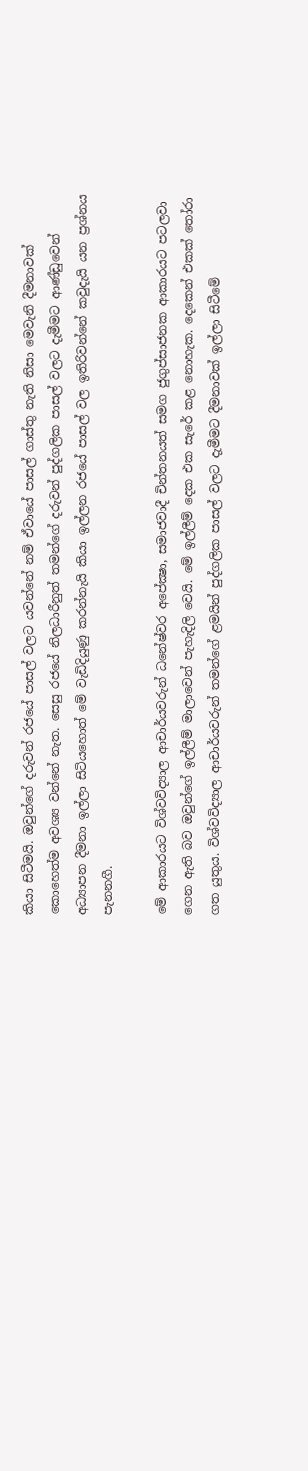කියා සිටීමයි. ඔවුන්ගේ දරුවන් රජයේ පාසල් වලට යවන්නේ නම් ඒවායේ පාසල් ගාස්‌තු නැති නිසා මෙවැනි දීමනාවක්‌ කොහෙත්ම අවශ්‍ය වන්නේ නැත. සෙසු රජයේ නිලධාරීනුත් තමන්ගේ දරුවන් පුද්ගලික පාසල් වලට දැමීමට ආණ්‌ඩුවෙන් අධ්‍යාපන දීමනා ඉල්ලා සිටියහොත් මේ වැඩිදියුණු කරන්නැයි කියා ඉල්ලන රජයේ පාසල් වල ඉතිරිවන්නේ කවුදැයි යන ප්‍රශ්නය පැනනගී.

මේ ආකාරයට විශ්වවිද්‍යාල ආචාර්යවරුන් ධනේෂ්වර අපේක්‍ෂා, සමාජවාදී චින්තනයත් සමග ජුගුප්සාජනක ආකාරයට පටලවා ගෙන ඇති බව ඔවුන්ගේ ඉල්ලීම් මාලාවෙන් පැහැදිලි වෙයි. මේ ඉල්ලීම් දෙක එක සැරේ කළ නොහැක. දෙකෙන් එකක්‌ තෝරා ගත යුතුය. විශ්වවිද්‍යාල ආචාර්යවරුන් තමන්ගේ ළමයින් පුද්ගලික පාසල් වලට දැමීමට දීමනාවක්‌ ඉල්ලා සිටීමේ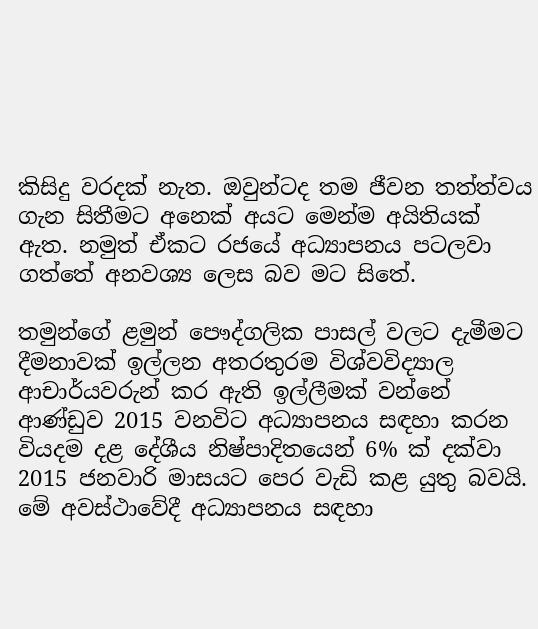කිසිදු වරදක්‌ නැත. ඔවුන්ටද තම ජීවන තත්ත්වය ගැන සිතීමට අනෙක්‌ අයට මෙන්ම අයිතියක්‌ ඇත. නමුත් ඒකට රජයේ අධ්‍යාපනය පටලවා ගත්තේ අනවශ්‍ය ලෙස බව මට සිතේ.

තමුන්ගේ ළමුන් පෞද්ගලික පාසල් වලට දැමීමට දීමනාවක්‌ ඉල්ලන අතරතුරම විශ්වවිද්‍යාල ආචාර්යවරුන් කර ඇති ඉල්ලීමක්‌ වන්නේ ආණ්‌ඩුව 2015 වනවිට අධ්‍යාපනය සඳහා කරන වියදම දළ දේශීය නිෂ්පාදිතයෙන් 6% ක්‌ දක්‌වා 2015 ජනවාරි මාසයට පෙර වැඩි කළ යුතු බවයි. මේ අවස්‌ථාවේදී අධ්‍යාපනය සඳහා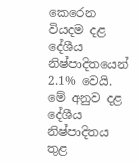කෙරෙන වියදම දළ දේශීය නිෂ්පාදිතයෙන් 2.1% වෙයි. මේ අනුව දළ දේශීය නිෂ්පාදිතය තුළ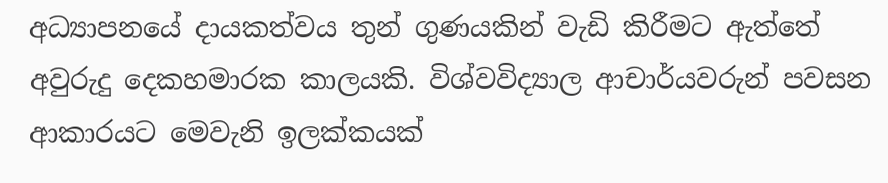අධ්‍යාපනයේ දායකත්වය තුන් ගුණයකින් වැඩි කිරීමට ඇත්තේ අවුරුදු දෙකහමාරක කාලයකි. විශ්වවිද්‍යාල ආචාර්යවරුන් පවසන ආකාරයට මෙවැනි ඉලක්‌කයක්‌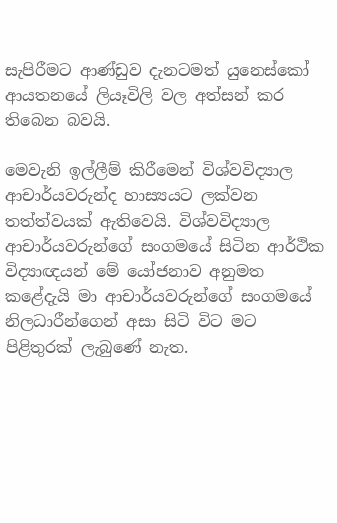සැපිරීමට ආණ්‌ඩුව දැනටමත් යුනෙස්‌කෝ ආයතනයේ ලියෑවිලි වල අත්සන් කර තිබෙන බවයි.

මෙවැනි ඉල්ලීම් කිරීමෙන් විශ්වවිද්‍යාල ආචාර්යවරුන්ද හාස්‍යයට ලක්‌වන තත්ත්වයක්‌ ඇතිවෙයි. විශ්වවිද්‍යාල ආචාර්යවරුන්ගේ සංගමයේ සිටින ආර්ථික විද්‍යාඥයන් මේ යෝජනාව අනුමත කළේදැයි මා ආචාර්යවරුන්ගේ සංගමයේ නිලධාරීන්ගෙන් අසා සිටි විට මට පිළිතුරක්‌ ලැබුණේ නැත.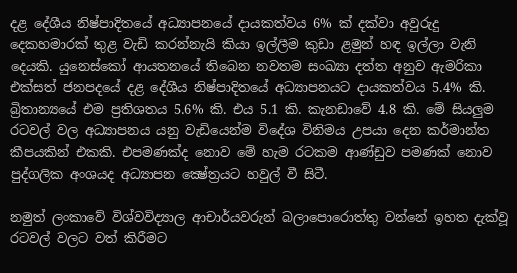දළ දේශීය නිෂ්පාදිතයේ අධ්‍යාපනයේ දායකත්වය 6% ක්‌ දක්‌වා අවුරුදු දෙකහමාරක්‌ තුළ වැඩි කරන්නැයි කියා ඉල්ලීම කුඩා ළමුන් හඳ ඉල්ලා වැනි දෙයකි. යුනෙස්‌කෝ ආයතනයේ තිබෙන නවතම සංඛ්‍යා දත්ත අනුව ඇමරිකා එක්‌සත් ජනපදයේ දළ දේශීය නිෂ්පාදිතයේ අධ්‍යාපනයට දායකත්වය 5.4% කි. බ්‍රිතාන්‍යයේ එම ප්‍රතිශතය 5.6% කි. එය 5.1 කි. කැනඩාවේ 4.8 කි. මේ සියලුම රටවල් වල අධ්‍යාපනය යනු වැඩියෙන්ම විදේශ විනිමය උපයා දෙන කර්මාන්ත කීපයකින් එකකි. එපමණක්‌ද නොව මේ හැම රටකම ආණ්‌ඩුව පමණක්‌ නොව පුද්ගලික අංශයද අධ්‍යාපන ක්‍ෂේත්‍රයට හවුල් වී සිටී.

නමුත් ලංකාවේ විශ්වවිද්‍යාල ආචාර්යවරුන් බලාපොරොත්තු වන්නේ ඉහත දැක්‌වූ රටවල් වලට වත් කිරීමට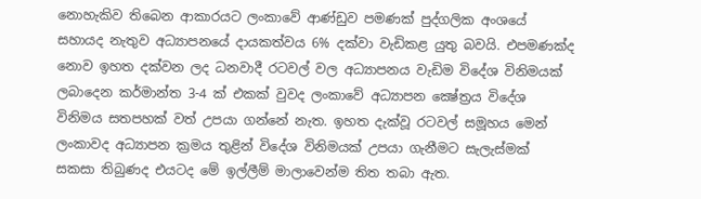නොහැකිව තිබෙන ආකාරයට ලංකාවේ ආණ්‌ඩුව පමණක්‌ පුද්ගලික අංශයේ සහායද නැතුව අධ්‍යාපනයේ දායකත්වය 6% දක්‌වා වැඩිකළ යුතු බවයි. එපමණක්‌ද නොව ඉහත දක්‌වන ලද ධනවාදී රටවල් වල අධ්‍යාපනය වැඩිම විදේශ විනිමයක්‌ ලබාදෙන කර්මාන්ත 3-4 ක්‌ එකක්‌ වුවද ලංකාවේ අධ්‍යාපන ක්‍ෂේත්‍රය විදේශ විනිමය සතපහක්‌ වත් උපයා ගන්නේ නැත. ඉහත දැක්‌වූ රටවල් සමූහය මෙන් ලංකාවද අධ්‍යාපන ක්‍රමය තුළින් විදේශ විනිමයක්‌ උපයා ගැනීමට සැලැස්‌මක්‌ සකසා තිබුණද එයටද මේ ඉල්ලීම් මාලාවෙන්ම තිත තබා ඇත.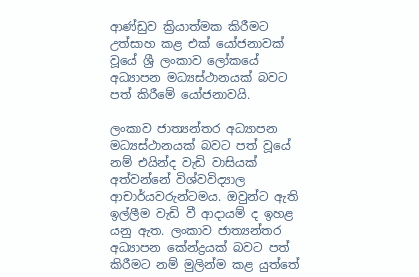ආණ්‌ඩුව ක්‍රියාත්මක කිරීමට උත්සාහ කළ එක්‌ යෝජනාවක්‌ වූයේ ශ්‍රී ලංකාව ලෝකයේ අධ්‍යාපන මධ්‍යස්‌ථානයක්‌ බවට පත් කිරීමේ යෝජනාවයි.

ලංකාව ජාත්‍යන්තර අධ්‍යාපන මධ්‍යස්‌ථානයක්‌ බවට පත් වූයේ නම් එයින්ද වැඩි වාසියක්‌ අත්වන්නේ විශ්වවිද්‍යාල ආචාර්යවරුන්ටමය. ඔවුන්ට ඇති ඉල්ලීම වැඩි වී ආදායම් ද ඉහළ යනු ඇත. ලංකාව ජාත්‍යන්තර අධ්‍යාපන කේන්ද්‍රයක්‌ බවට පත් කිරීමට නම් මුලින්ම කළ යුත්තේ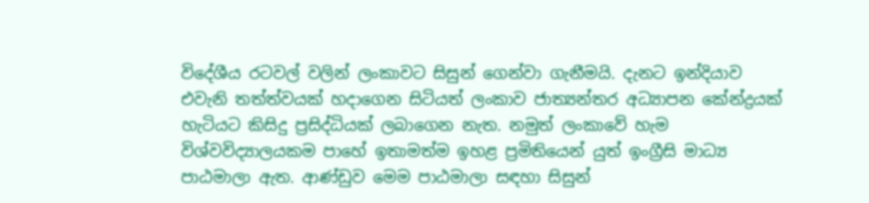විදේශීය රටවල් වලින් ලංකාවට සිසුන් ගෙන්වා ගැනීමයි. දැනට ඉන්දියාව එවැනි තත්ත්වයක්‌ හදාගෙන සිටියත් ලංකාව ජාත්‍යන්තර අධ්‍යාපන කේන්ද්‍රයක්‌ හැටියට කිසිදු ප්‍රසිද්ධියක්‌ ලබාගෙන නැත. නමුත් ලංකාවේ හැම විශ්වවිද්‍යාලයකම පාහේ ඉතාමත්ම ඉහළ ප්‍රමිතියෙන් යුත් ඉංග්‍රීසි මාධ්‍ය පාඨමාලා ඇත. ආණ්‌ඩුව මෙම පාඨමාලා සඳහා සිසුන්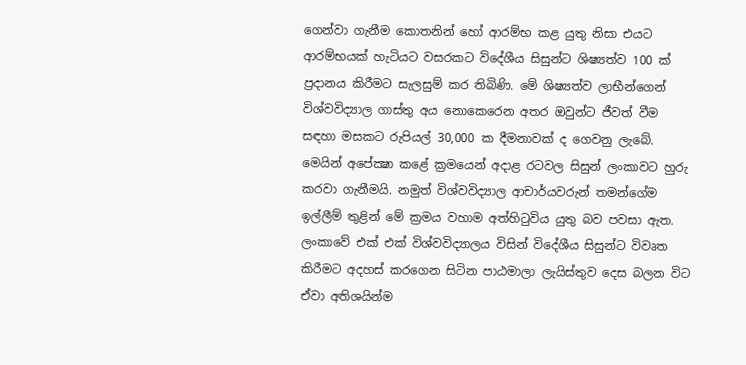ගෙන්වා ගැනීම කොතනින් හෝ ආරම්භ කළ යුතු නිසා එයට ආරම්භයක්‌ හැටියට වසරකට විදේශීය සිසුන්ට ශිෂ්‍යත්ව 100 ක්‌ ප්‍රදානය කිරීමට සැලසුම් කර තිබිණි. මේ ශිෂ්‍යත්ව ලාභීන්ගෙන් විශ්වවිද්‍යාල ගාස්‌තු අය නොකෙරෙන අතර ඔවුන්ට ජීවත් වීම සඳහා මසකට රුපියල් 30,000 ක දීමනාවක්‌ ද ගෙවනු ලැබේ. මෙයින් අපේක්‍ෂා කළේ ක්‍රමයෙන් අදාළ රටවල සිසුන් ලංකාවට හුරු කරවා ගැනීමයි. නමුත් විශ්වවිද්‍යාල ආචාර්යවරුන් තමන්ගේම ඉල්ලීම් තුළින් මේ ක්‍රමය වහාම අත්හිටුවිය යුතු බව පවසා ඇත. ලංකාවේ එක්‌ එක්‌ විශ්වවිද්‍යාලය විසින් විදේශීය සිසුන්ට විවෘත කිරීමට අදහස්‌ කරගෙන සිටින පාඨමාලා ලැයිස්‌තුව දෙස බලන විට ඒවා අතිශයින්ම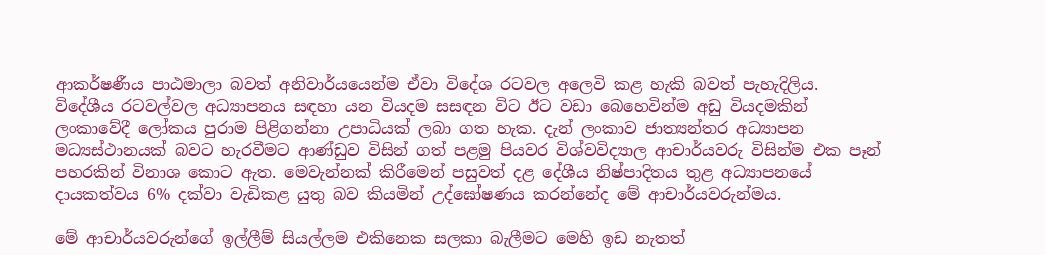ආකර්ෂණීය පාඨමාලා බවත් අනිවාර්යයෙන්ම ඒවා විදේශ රටවල අලෙවි කළ හැකි බවත් පැහැදිලිය. විදේශීය රටවල්වල අධ්‍යාපනය සඳහා යන වියදම සසඳන විට ඊට වඩා බෙහෙවින්ම අඩු වියදමකින් ලංකාවේදී ලෝකය පුරාම පිළිගන්නා උපාධියක්‌ ලබා ගත හැක. දැන් ලංකාව ජාත්‍යන්තර අධ්‍යාපන මධ්‍යස්‌ථානයක්‌ බවට හැරවීමට ආණ්‌ඩුව විසින් ගත් පළමු පියවර විශ්වවිද්‍යාල ආචාර්යවරු විසින්ම එක පෑන් පහරකින් විනාශ කොට ඇත. මෙවැන්නක්‌ කිරීමෙන් පසුවත් දළ දේශීය නිෂ්පාදිතය තුළ අධ්‍යාපනයේ දායකත්වය 6% දක්‌වා වැඩිකළ යුතු බව කියමින් උද්ඝෝෂණය කරන්නේද මේ ආචාර්යවරුන්මය.

මේ ආචාර්යවරුන්ගේ ඉල්ලීම් සියල්ලම එකිනෙක සලකා බැලීමට මෙහි ඉඩ නැතත්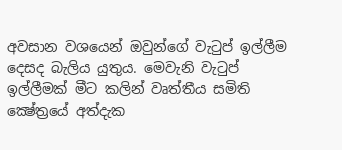අවසාන වශයෙන් ඔවුන්ගේ වැටුප් ඉල්ලීම දෙසද බැලිය යුතුය. මෙවැනි වැටුප් ඉල්ලීමක්‌ මීට කලින් වෘත්තීය සමිති ක්‍ෂේත්‍රයේ අත්දැක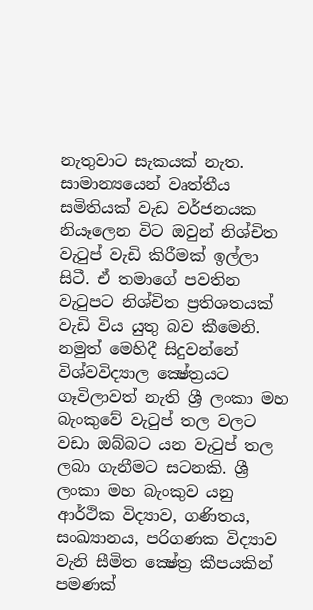නැතුවාට සැකයක්‌ නැත. සාමාන්‍යයෙන් වෘත්තීය සමිතියක්‌ වැඩ වර්ජනයක නියෑලෙන විට ඔවුන් නිශ්චිත වැටුප් වැඩි කිරීමක්‌ ඉල්ලා සිටී. ඒ තමාගේ පවතින වැටුපට නිශ්චිත ප්‍රතිශතයක්‌ වැඩි විය යුතු බව කීමෙනි. නමුත් මෙහිදී සිදුවන්නේ විශ්වවිද්‍යාල ක්‍ෂේත්‍රයට ගෑවිලාවත් නැති ශ්‍රී ලංකා මහ බැංකුවේ වැටුප් තල වලට වඩා ඔබ්බට යන වැටුප් තල ලබා ගැනීමට සටනකි. ශ්‍රී ලංකා මහ බැංකුව යනු ආර්ථික විද්‍යාව, ගණිතය, සංඛ්‍යානය, පරිගණක විද්‍යාව වැනි සීමිත ක්‍ෂේත්‍ර කීපයකින් පමණක්‌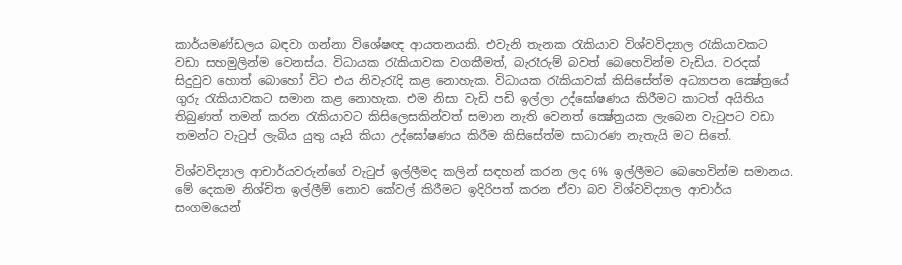කාර්යමණ්‌ඩලය බඳවා ගන්නා විශේෂඥ ආයතනයකි. එවැනි තැනක රැකියාව විශ්වවිද්‍යාල රැකියාවකට වඩා සහමුලින්ම වෙනස්‌ය. විධායක රැකියාවක වගකීමත්, බැරෑරුම් බවත් බෙහෙවින්ම වැඩිය. වරදක්‌ සිදුවුව හොත් බොහෝ විට එය නිවැරැදි කළ නොහැක. විධායක රැකියාවක්‌ කිසිසේත්ම අධ්‍යාපන ක්‍ෂේත්‍රයේ ගුරු රැකියාවකට සමාන කළ නොහැක. එම නිසා වැඩි පඩි ඉල්ලා උද්ඝෝෂණය කිරීමට කාටත් අයිතිය තිබුණත් තමන් කරන රැකියාවට කිසිලෙසකින්වත් සමාන නැති වෙනත් ක්‍ෂේත්‍රයක ලැබෙන වැටුපට වඩා තමන්ට වැටුප් ලැබිය යුතු යෑයි කියා උද්ඝෝෂණය කිරීම කිසිසේත්ම සාධාරණ නැතැයි මට සිතේ.

විශ්වවිද්‍යාල ආචාර්යවරුන්ගේ වැටුප් ඉල්ලීමද කලින් සඳහන් කරන ලද 6% ඉල්ලීමට බෙහෙවින්ම සමානය. මේ දෙකම නිශ්චිත ඉල්ලීම් නොව කේවල් කිරීමට ඉදිරිපත් කරන ඒවා බව විශ්වවිද්‍යාල ආචාර්ය සංගමයෙන්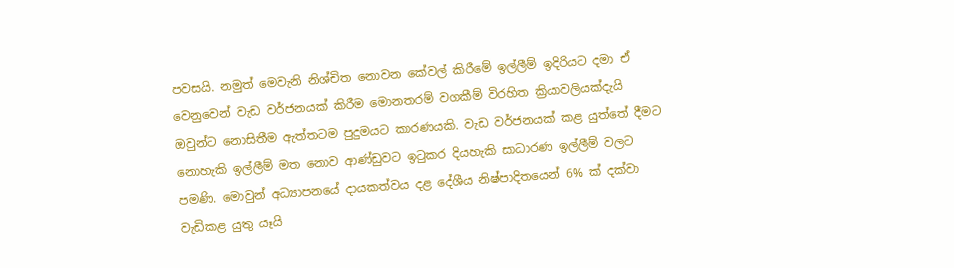පවසයි. නමුත් මෙවැනි නිශ්චිත නොවන කේවල් කිරීමේ ඉල්ලීම් ඉදිරියට දමා ඒ වෙනුවෙන් වැඩ වර්ජනයක්‌ කිරීම මොනතරම් වගකීම් විරහිත ක්‍රියාවලියක්‌දැයි ඔවුන්ට නොසිතීම ඇත්තටම පුදුමයට කාරණයකි. වැඩ වර්ජනයක්‌ කළ යුත්තේ දීමට නොහැකි ඉල්ලීම් මත නොව ආණ්‌ඩුවට ඉටුකර දියහැකි සාධාරණ ඉල්ලීම් වලට පමණි. මොවුන් අධ්‍යාපනයේ දායකත්වය දළ දේශීය නිෂ්පාදිතයෙන් 6% ක්‌ දක්‌වා වැඩිකළ යුතු යෑයි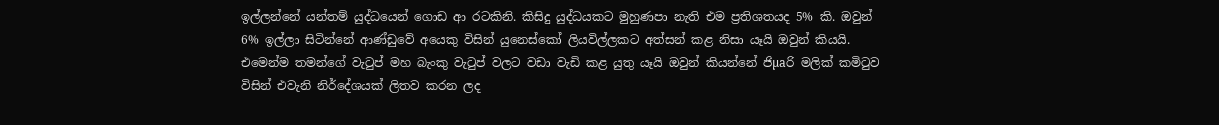ඉල්ලන්නේ යන්තම් යුද්ධයෙන් ගොඩ ආ රටකිනි. කිසිදු යුද්ධයකට මුහුණපා නැති එම ප්‍රතිශතයද 5% කි. ඔවුන් 6% ඉල්ලා සිටින්නේ ආණ්‌ඩුවේ අයෙකු විසින් යුනෙස්‌කෝ ලියවිල්ලකට අත්සන් කළ නිසා යෑයි ඔවුන් කියයි. එමෙන්ම තමන්ගේ වැටුප් මහ බැංකු වැටුප් වලට වඩා වැඩි කළ යුතු යෑයි ඔවුන් කියන්නේ ජිµaරි මලික්‌ කමිටුව විසින් එවැනි නිර්දේශයක්‌ ලිතව කරන ලද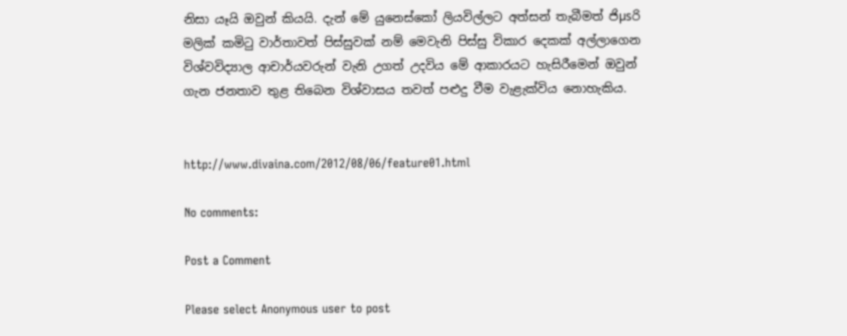නිසා යෑයි ඔවුන් කියයි. දැන් මේ යුනෙස්‌කෝ ලියවිල්ලට අත්සන් තැබීමත් ජිµsරි මලික්‌ කමිටු වාර්තාවත් පිස්‌සුවක්‌ නම් මෙවැනි පිස්‌සු විකාර දෙකක්‌ අල්ලාගෙන විශ්වවිද්‍යාල ආචාර්යවරුන් වැනි උගත් උදවිය මේ ආකාරයට හැසිරීමෙන් ඔවුන් ගැන ජනතාව තුළ තිබෙන විශ්වාසය තවත් පළුදු වීම වැළැක්‌විය නොහැකිය.


http://www.divaina.com/2012/08/06/feature01.html

No comments:

Post a Comment

Please select Anonymous user to post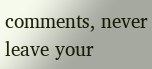comments, never leave your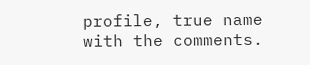profile, true name with the comments.